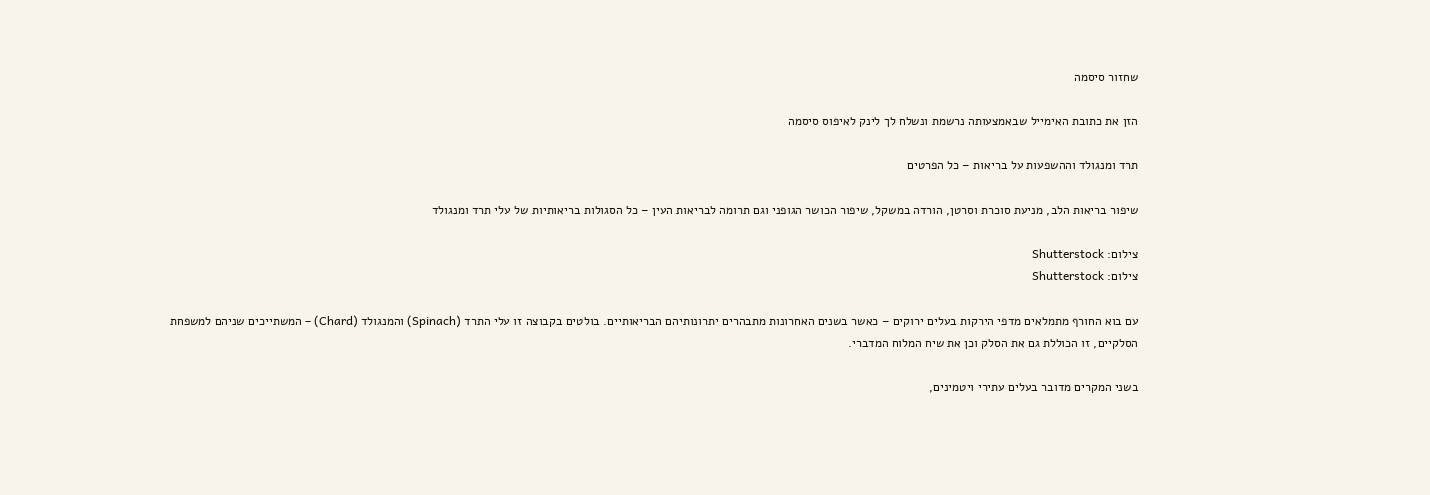שחזור סיסמה

הזן את כתובת האימייל שבאמצעותה נרשמת ונשלח לך לינק לאיפוס סיסמה

תרד ומנגולד וההשפעות על בריאות – כל הפרטים

שיפור בריאות הלב, מניעת סוכרת וסרטן, הורדה במשקל, שיפור הכושר הגופני וגם תרומה לבריאות העין – כל הסגולות בריאותיות של עלי תרד ומנגולד

צילום: Shutterstock
צילום: Shutterstock

עם בוא החורף מתמלאים מדפי הירקות בעלים ירוקים – כאשר בשנים האחרונות מתבהרים יתרונותיהם הבריאותיים. בולטים בקבוצה זו עלי התרד (Spinach) והמנגולד (Chard) – המשתייכים שניהם למשפחת הסלקיים, זו הכוללת גם את הסלק וכן את שיח המלוח המדברי.

בשני המקרים מדובר בעלים עתירי ויטמינים,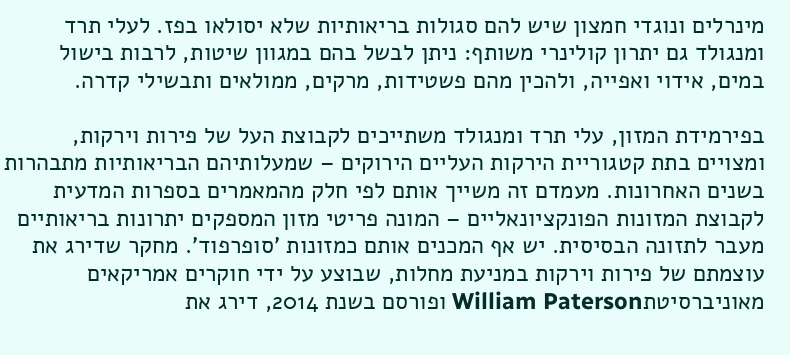מינרלים ונוגדי חמצון שיש להם סגולות בריאותיות שלא יסולאו בפז. לעלי תרד ומנגולד גם יתרון קולינרי משותף: ניתן לבשל בהם במגוון שיטות, לרבות בישול במים, אידוי ואפייה, ולהכין מהם פשטידות, מרקים, ממולאים ותבשילי קדרה.

בפירמידת המזון, עלי תרד ומנגולד משתייכים לקבוצת העל של פירות וירקות, ומצויים בתת קטגוריית הירקות העליים הירוקים – שמעלותיהם הבריאותיות מתבהרות בשנים האחרונות. מעמדם זה משייך אותם לפי חלק מהמאמרים בספרות המדעית לקבוצת המזונות הפונקציונאליים – המונה פריטי מזון המספקים יתרונות בריאותיים מעבר לתזונה הבסיסית. יש אף המכנים אותם כמזונות 'סופרפוד'. מחקר שדירג את עוצמתם של פירות וירקות במניעת מחלות, שבוצע על ידי חוקרים אמריקאים מאוניברסיטתWilliam Paterson ופורסם בשנת 2014, דירג את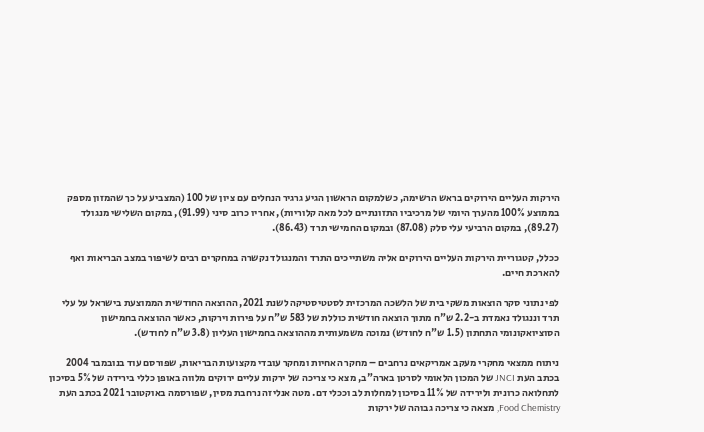הירקות העליים הירוקים בראש הרשימה, כשלמקום הראשון הגיע גרגיר הנחלים עם ציון של 100 (המצביע על כך שהמזון מספק בממוצע 100% מהערך היומי של מרכיביו התזונתיים לכל מאה קלוריות), אחריו כרוב סיני (91.99), במקום השלישי מנגולד (89.27), במקום הרביעי עלי סלק (87.08) ובמקום החמישי תרד (86.43).

ככלל, קטגוריית הירקות העליים הירוקים אליה משתייכים התרד והמנגולד נקשרה במחקרים רבים לשיפור במצב הבריאות ואף להארכת חיים.

לפי נתוני סקר הוצאות משקי בית של הלשכה המרכזית לסטטיסטיקה לשנת 2021, ההוצאה החודשית הממוצעת בישראל על עלי תרד וננגולד נאמדת ב-2.2 ש"ח מתוך הוצאה חודשית כוללת של 583 ש"ח על פירות וירקות, כאשר ההוצאה בחמישון הסוציואקונומי התחתון (1.5 ש"ח לחודש) נמוכה משמעותית מההוצאה בחמישון העליון (3.8 ש"ח לחודש).

ניתוח ממצאי מחקרי מעקב אמריקאים נרחבים – מחקר האחיות ומחקר עובדי מקצועות הבריאות, שפורסם עוד בנובמבר 2004 בכתב העת JNCI של המכון הלאומי לסרטן בארה"ב, מצא כי צריכה של ירקות עליים ירוקים מלווה באופן כללי בירידה של 5% בסיכון לתחלואה כרונית ולירידה של 11% בסיכון למחלות לב וככלי דם. מטה אנליזה נרחבת מסין, שפורסמה באוקטובר 2021 בכתב העת Food Chemistry, מצאה כי צריכה גבוהה של ירקות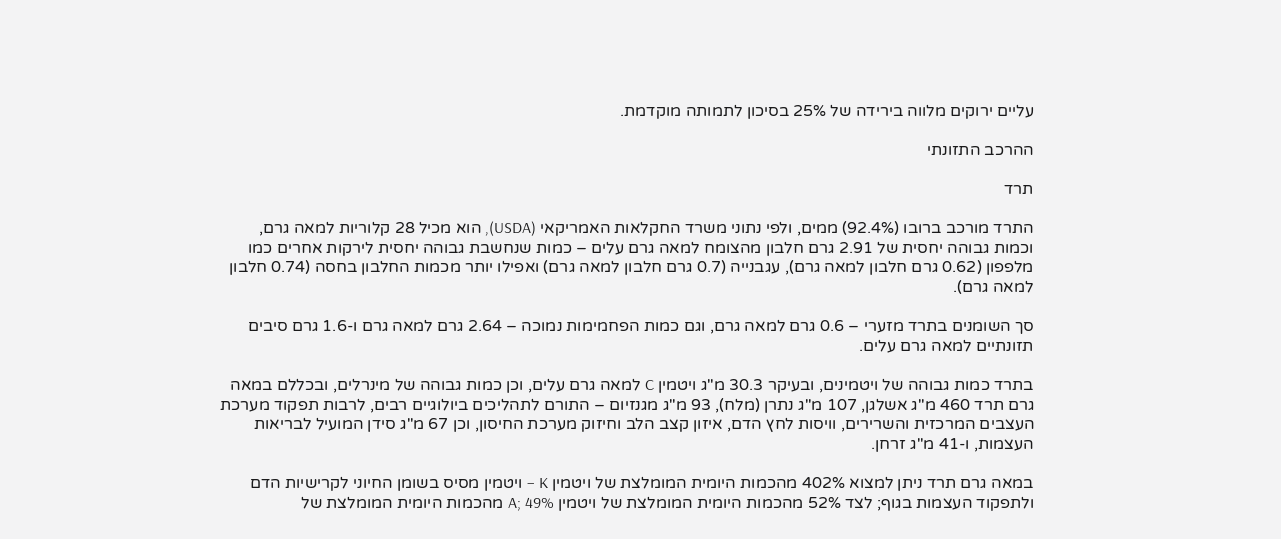עליים ירוקים מלווה בירידה של 25% בסיכון לתמותה מוקדמת.

ההרכב התזונתי

תרד

התרד מורכב ברובו (92.4%) ממים, ולפי נתוני משרד החקלאות האמריקאי (USDA), הוא מכיל 28 קלוריות למאה גרם, וכמות גבוהה יחסית של 2.91 גרם חלבון מהצומח למאה גרם עלים – כמות שנחשבת גבוהה יחסית לירקות אחרים כמו מלפפון (0.62 גרם חלבון למאה גרם), עגבנייה (0.7 גרם חלבון למאה גרם) ואפילו יותר מכמות החלבון בחסה (0.74 חלבון למאה גרם).

סך השומנים בתרד מזערי – 0.6 גרם למאה גרם, וגם כמות הפחמימות נמוכה – 2.64 גרם למאה גרם ו-1.6 גרם סיבים תזונתיים למאה גרם עלים.

בתרד כמות גבוהה של ויטמינים, ובעיקר 30.3 מ"ג ויטמין C למאה גרם עלים, וכן כמות גבוהה של מינרלים, ובכללם במאה גרם תרד 460 מ"ג אשלגן, 107 מ"ג נתרן (מלח), 93 מ"ג מגנזיום – התורם לתהליכים ביולוגיים רבים, לרבות תפקוד מערכת העצבים המרכזית והשרירים, וויסות לחץ הדם, איזון קצב הלב וחיזוק מערכת החיסון, וכן 67 מ"ג סידן המועיל לבריאות העצמות, ו-41 מ"ג זרחן.

במאה גרם תרד ניתן למצוא 402% מהכמות היומית המומלצת של ויטמין K – ויטמין מסיס בשומן החיוני לקרישיות הדם ולתפקוד העצמות בגוף; לצד 52% מהכמות היומית המומלצת של ויטמין A; 49% מהכמות היומית המומלצת של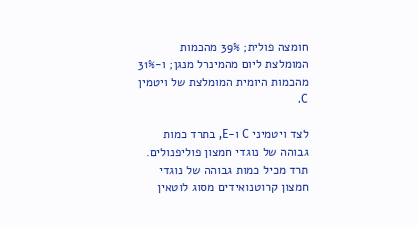חומצה פולית; 39% מהכמות המומלצת ליום מהמינרל מנגן; ו-31% מהכמות היומית המומלצת של ויטמין C.

לצד ויטמיני C ו-E, בתרד כמות גבוהה של נוגדי חמצון פוליפנולים. תרד מכיל כמות גבוהה של נוגדי חמצון קרוטנואידים מסוג לוטאין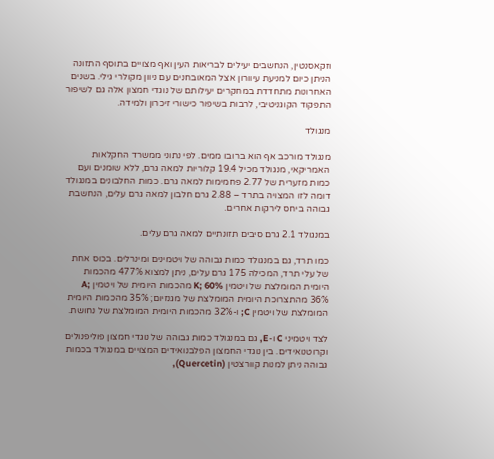וזקאסנטין, הנחשבים יעילים לבריאות העין ואף מצויים בתוסף התזונה הניתן כיום למניעת עיוורון אצל המאובחנים עם ניוון מקולרי גילי. בשנים האחרונות מתחדדת במחקרים יעילותם של נוגדי חמצון אלה גם לשיפור התפקוד הקוגניטיבי, לרבות בשיפור כישורי זיכרון ולמידה.

מנגולד

מנגולד מורכב אף הוא ברובו ממים. לפי נתוני ממשרד החקלאות האמריקאי, מנגולד מכיל 19.4 קלוריות למאה גרם, ללא שומנים ועם כמות מזערית של 2.77 פחמימות למאה גרם. כמות החלבונים במנגולד דומה לזו המצויה בתרד – 2.88 גרם חלבון למאה גרם עלים, הנחשבת גבוהה ביחס לירקות אחרים.

במנגולד 2.1 גרם סיבים תזונתיים למאה גרם עלים.

כמו תרד, גם במנגולד כמות גבוהה של ויטמינים ומינרלים. בכוס אחת של עלי תרד, המכילה 175 גרם עלים, ניתן למצוא 477% מהכמות היומית המומלצת של ויטמין K; 60% מהכמות היומית של ויטמין A; 36% מהתצרוכת היומית המומלצת של מגנזיום; 35% מהכמות היומית המומלצת של ויטמין C; ו-32% מהכמות היומית המומלצת של נחושת.

לצד ויטמיני C ו-E, גם במנגולד כמות גבוהה של נוגדי חמצון פוליפנולים וקרוטנואידים. בין נוגדי החמצון הפלבנואידים המצויים במנגולד בכמות גבוהה ניתן למנות קוורצטין (Quercetin),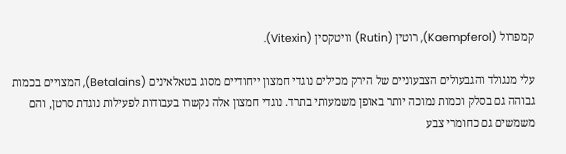קמפרול (Kaempferol), רוטין (Rutin) וויטקסין (Vitexin).

עלי מנגולד והגבעולים הצבעוניים של הירק מכילים נוגדי חמצון ייחודיים מסוג בטאלאינים (Betalains), המצויים בכמות גבוהה גם בסלק וכמות נמוכה יותר באופן משמעותי בתרד. נוגדי חמצון אלה נקשרו בעבודות לפעילות נוגדת סרטן, והם משמשים גם כחומרי צבע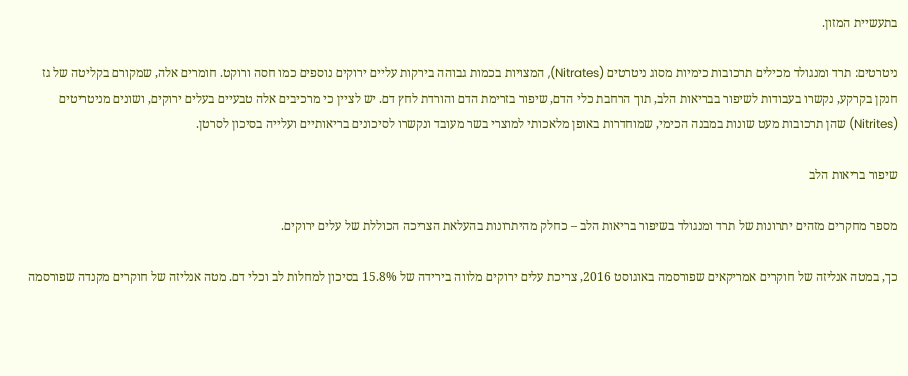בתעשיית המזון.

ניטרטים: תרד ומנגולד מכילים תרכובות כימיות מסוג ניטרטים (Nitrates), המצויות בכמות גבוהה בירקות עליים ירוקים נוספים כמו חסה ורוקט. חומרים אלה, שמקורם בקליטה של גז חנקן בקרקע, נקשרו בעבודות לשיפור בבריאות הלב, תוך הרחבת כלי הדם, שיפור בזרימת הדם והורדת לחץ דם. יש לציין כי מרכיבים אלה טבעיים בעלים ירוקים, ושונים מניטריטים (Nitrites) שהן תרכובות מעט שונות במבנה הכימי, שמוחדרות באופן מלאכותי למוצרי בשר מעובד ונקשרו לסיכונים בריאותיים ועלייה בסיכון לסרטן.

שיפור בריאות הלב

מספר מחקרים מזהים יתרונות של תרד ומנגולד בשיפור בריאות הלב – כחלק מהיתרונות בהעלאת הצריכה הכוללת של עלים ירוקים.

כך, במטה אנליזה של חוקרים אמריקאים שפורסמה באוגוסט 2016, צריכת עלים ירוקים מלווה בירידה של 15.8% בסיכון למחלות לב וכלי דם. מטה אנליזה של חוקרים מקנדה שפורסמה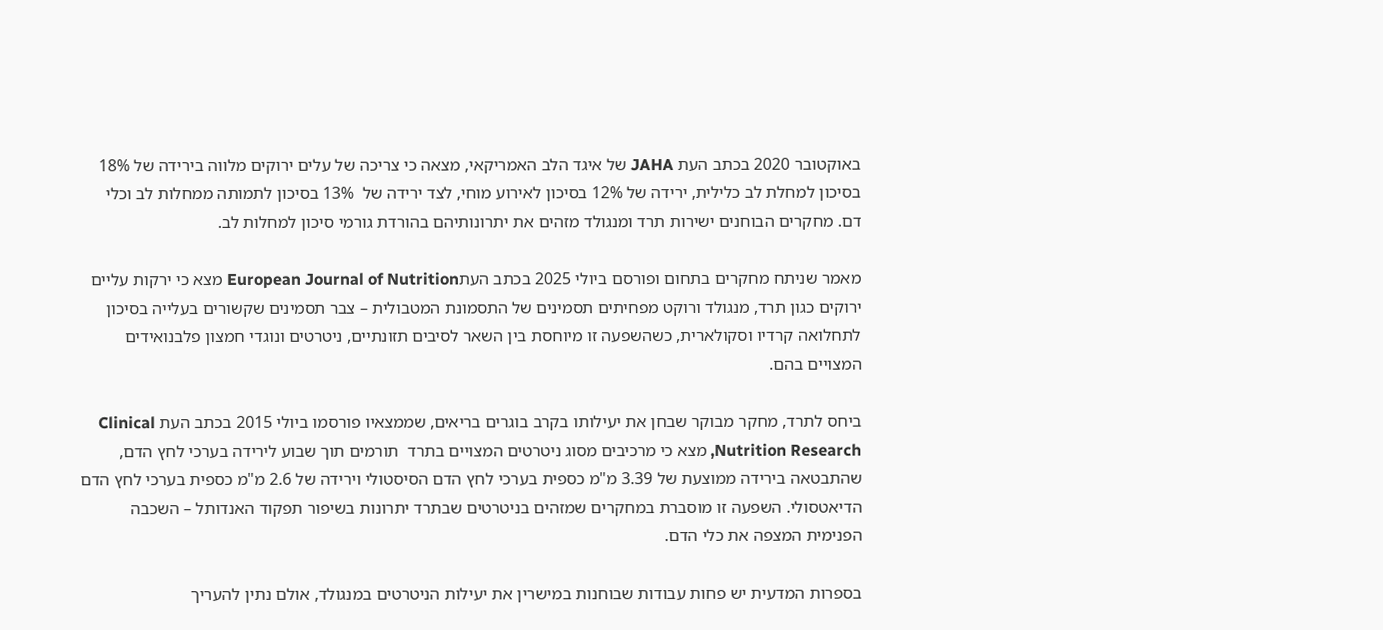באוקטובר 2020 בכתב העת JAHA של איגד הלב האמריקאי, מצאה כי צריכה של עלים ירוקים מלווה בירידה של 18% בסיכון למחלת לב כלילית, ירידה של 12% בסיכון לאירוע מוחי, לצד ירידה של  13% בסיכון לתמותה ממחלות לב וכלי דם. מחקרים הבוחנים ישירות תרד ומנגולד מזהים את יתרונותיהם בהורדת גורמי סיכון למחלות לב.

מאמר שניתח מחקרים בתחום ופורסם ביולי 2025 בכתב העתEuropean Journal of Nutrition מצא כי ירקות עליים ירוקים כגון תרד, מנגולד ורוקט מפחיתים תסמינים של התסמונת המטבולית – צבר תסמינים שקשורים בעלייה בסיכון לתחלואה קרדיו וסקולארית, כשהשפעה זו מיוחסת בין השאר לסיבים תזונתיים, ניטרטים ונוגדי חמצון פלבנואידים המצויים בהם.

ביחס לתרד, מחקר מבוקר שבחן את יעילותו בקרב בוגרים בריאים, שממצאיו פורסמו ביולי 2015 בכתב העת Clinical Nutrition Research, מצא כי מרכיבים מסוג ניטרטים המצויים בתרד  תורמים תוך שבוע לירידה בערכי לחץ הדם, שהתבטאה בירידה ממוצעת של 3.39 מ"מ כספית בערכי לחץ הדם הסיסטולי וירידה של 2.6 מ"מ כספית בערכי לחץ הדם הדיאטסולי. השפעה זו מוסברת במחקרים שמזהים בניטרטים שבתרד יתרונות בשיפור תפקוד האנדותל – השכבה הפנימית המצפה את כלי הדם.

בספרות המדעית יש פחות עבודות שבוחנות במישרין את יעילות הניטרטים במנגולד, אולם נתין להעריך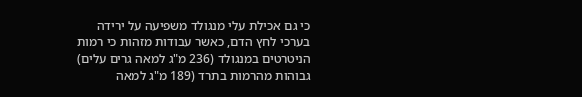כי גם אכילת עלי מנגולד משפיעה על ירידה בערכי לחץ הדם, כאשר עבודות מזהות כי רמות הניטרטים במנגולד (236 מ"ג למאה גרים עלים) גבוהות מהרמות בתרד (189 מ"ג למאה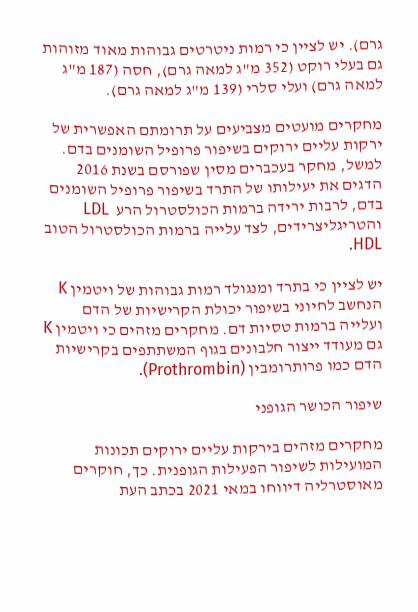גרם). יש לציין כי רמות ניטרטים גבוהות מאוד מזוהות גם בעלי רוקט (352 מ"ג למאה גרם), חסה (187 מ"ג למאה גרם) ועלי סלרי (139 מ"ג למאה גרם).

מחקרים מועטים מצביעים על תרומתם האפשרית של ירקות עליים ירוקים בשיפור פרופיל השומנים בדם. למשל, מחקר בעכברים מסין שפורסם בשנת 2016 הדגים את יעילותו של התרד בשיפור פרופיל השומנים בדם, לרבות ירידה ברמות הכולסטרול הרע  LDL והטריגליצרידים, לצד עלייה ברמות הכולסטרול הטוב HDL.

יש לציין כי בתרד ומנגולד רמות גבוהות של ויטמין K הנחשב לחיוני בשיפור יכולת הקרישיות של הדם ועלייה ברמות טסיות דם. מחקרים מזהים כי ויטמין K גם מעודד ייצור חלבונים בגוף המשתתפים בקרישיות הדם כמו פרותרומבין (Prothrombin).

שיפור הכושר הגופני

מחקרים מזהים בירקות עליים ירוקים תכונות המועילות לשיפור הפעילות הגופנית. כך, חוקרים מאוסטרליה דיווחו במאי 2021 בכתב העת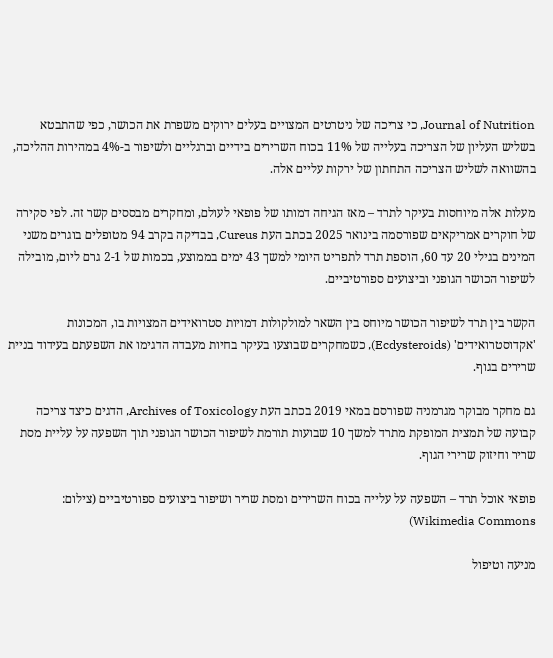Journal of Nutrition, כי צריכה של ניטרטים המצויים בעלים ירוקים משפרת את הכושר, כפי שהתבטא בשליש העליון של הצריכה בעלייה של 11% בכוח השרירים בידיים וברגליים ולשיפור ב-4% במהירות ההליכה, בהשוואה לשליש הצריכה התחתון של ירקות עליים אלה.

מעלות אלה מיוחסות בעיקר לתרד – מאז הגיחה דמותו של פופאי לעולם, ומחקרים מבססים קשר זה. לפי סקירה של חוקרים אמריקאים שפורסמה בינואר 2025 בכתב העת Cureus, בבדיקה בקרב 94 מטופלים בוגרים משני המינים בגילי 20 עד 60, הוספת תרד לתפריט היומי למשך 43 ימים בממוצע, בכמות של 2-1 גרם ליום, מובילה לשיפור הכושר הגופני וביצועים ספורטיביים.

הקשר בין תרד לשיפור הכושר מיוחס בין השאר למולקולות דמויות סטרואידים המצויות בו, המכונות 'אקדוסטרואידים' (Ecdysteroids), כשמחקרים שבוצעו בעיקר בחיות מעבדה הדגימו את השפעתם בעידוד בניית שרירים בגוף.

גם מחקר מבוקר מגרמניה שפורסם במאי 2019 בכתב העת Archives of Toxicology, הדגים כיצד צריכה קבועה של תמצית המופקת מתרד למשך 10 שבועות תורמת לשיפור הכושר הגופני תוך השפעה על עליית מסת שריר וחיזוק שרירי הגוף.

פופאי אוכל תרד – השפעה על עלייה בכוח השרירים ומסת שריר ושיפור ביצועים ספורטיביים (צילום: Wikimedia Commons)

מניעה וטיפול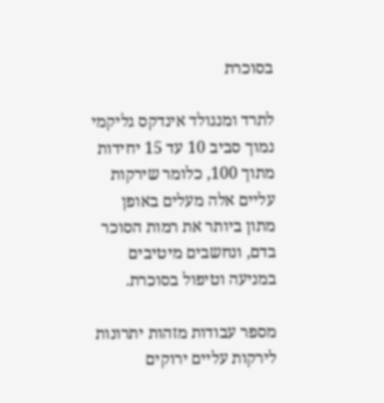בסוכרת

לתרד ומנגולד אינדקס גליקמי נמוך סביב 10 עד 15 יחידות מתוך 100, כלומר שירקות עליים אלה מעלים באופן מתון ביותר את רמות הסוכר בדם, ונחשבים מיטיבים במניעה וטיפול בסוכרת.

מספר עבודות מזהות יתרונות לירקות עליים ירוקים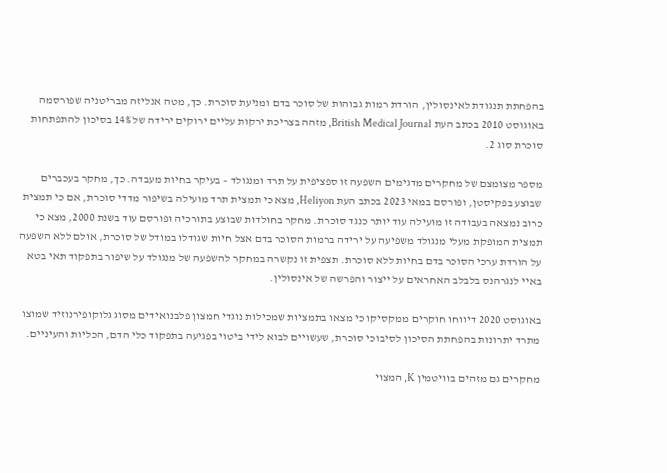בהפחתת תנגודת לאינסולין, הורדת רמות גבוהות של סוכר בדם ומניעת סוכרת. כך, מטה אנליזה מבריטניה שפורסמה באוגוסט 2010 בכתב העת British Medical Journal, מזהה בצריכת ירקות עליים ירוקים ירידה של 14% בסיכון להתפתחות סוכרת סוג 2.

מספר מצומצם של מחקרים מדגימים השפעה זו ספציפית על תרד ומנגולד – בעיקר בחיות מעבדה. כך, מחקר בעכברים שבוצע בפקיסטן, ופורסם במאי 2023 בכתב העת Heliyon, מצא כי תמצית תרד מועילה בשיפור מדדי סוכרת, אם כי תמצית כרוב נמצאה בעבודה זו מועילה עוד יותר כנגד סוכרת. מחקר בחולדות שבוצע בתורכיה ופורסם עוד בשנת 2000, מצא כי תמצית המופקת מעלי מנגולד משפיעה על ירידה ברמות הסוכר בדם אצל חיות שגודלו במודל של סוכרת, אולם ללא השפעה על הורדת ערכי הסוכר בדם בחיות ללא סוכרת. תצפית זו נקשרה במחקר להשפעה של מנגולד על שיפור בתפקוד תאי בטא באיי לנגרהנס בלבלב האחראים על ייצור והפרשה של אינסולין.

באוגוסט 2020 דיווחו חוקרים ממקסיקו כי מצאו בתמציות שמכילות נוגדי חמצון פלבנואידים מסוג גלוקופירנוזיד שמוצו מתרד יתרונות בהפחתת הסיכון לסיבוכי סוכרת, שעשויים לבוא לידי ביטוי בפגיעה בתפקוד כלי הדם, הכליות והעיניים.

מחקרים גם מזהים בוויטמין K, המצוי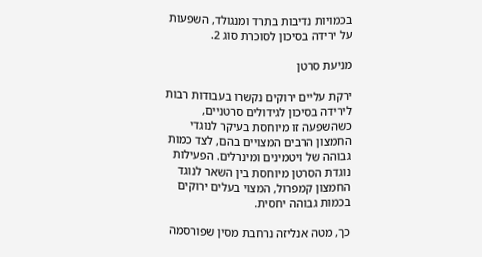בכמויות נדיבות בתרד ומנגולד, השפעות על ירידה בסיכון לסוכרת סוג 2.

מניעת סרטן

ירקת עליים ירוקים נקשרו בעבודות רבות לירידה בסיכון לגידולים סרטניים, כשהשפעה זו מיוחסת בעיקר לנוגדי החמצון הרבים המצויים בהם, לצד כמות גבוהה של ויטמינים ומינרלים. הפעילות נוגדת הסרטן מיוחסת בין השאר לנוגד החמצון קמפרול, המצוי בעלים ירוקים בכמות גבוהה יחסית.

כך, מטה אנליזה נרחבת מסין שפורסמה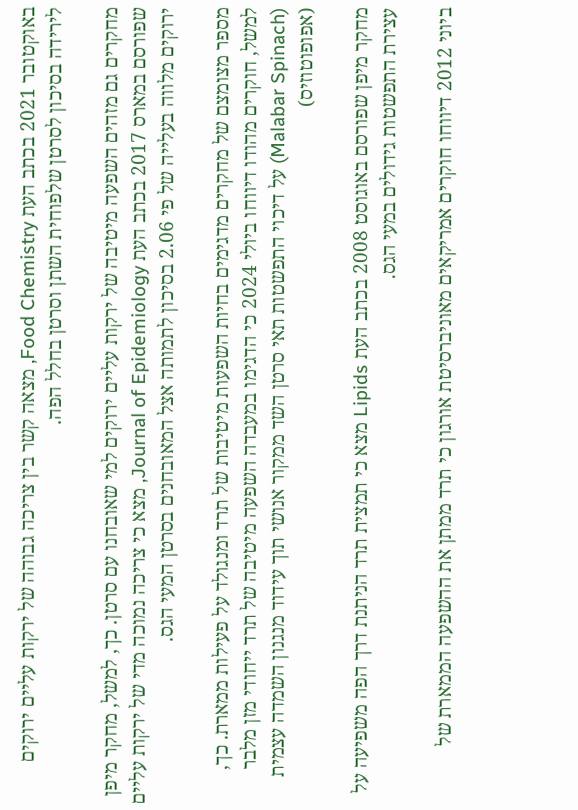באוקטובר 2021 בכתב העת Food Chemistry, מצאה קשר בין צריכה גבוהה של ירקות עליים ירוקים לירידה בסיכון לסרטן שלפוחית השתן וסרטן בחלל הפה.

מחקרים גם מזהים השפעה מיטיבה של ירקות עליים ירוקים למי שאובחנו עם סרטן. כך, למשל, מחקר מיפן שפורסם במארס 2017 בכתב העת Journal of Epidemiology, מצא כי צריכה נמוכה מדי של ירקות עליים ירוקים מלווה בעלייה של פי 2.06 בסיכון לתמותה אצל המאובחנים בסרטן המעי הגס.

מספר מצומצם של מחקרים מדגימים בחיות השפעות מיטיבות של תרד ומנגולד על פעילות ממארת. כך, למשל, חוקרים מהודו דיווחו ביולי 2024 כי הדגימו במעבדה השפעה מיטיבה של תרד ייחודי מזן מלבר (Malabar Spinach) על דיכוי התפשטות תאי סרטן השד ממקור אנושי תוך עידוד מנגנון השמדה עצמית (אפופוטוזיס)

מחקר מיפן שפורסם באוגוסט 2008 בכתב העת Lipids מצא כי תמצית תרד הניתנת דרך הפה משפיעה על עצירת התפשטות גידולים במעי הגס.

ביוני 2012 דיווחו חוקרים אמריקאים מאוניברסיטת אורגון כי תרד ממתן את ההשפעה הממארת של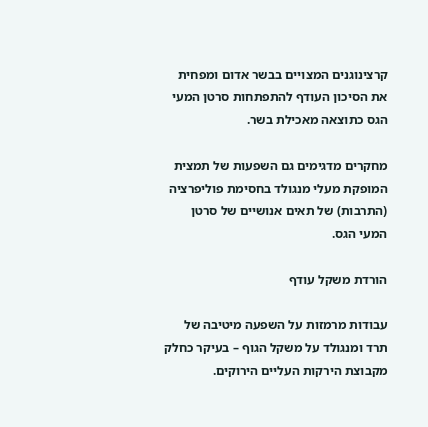קרצינוגנים המצויים בבשר אדום ומפחית את הסיכון העודף להתפתחות סרטן המעי הגס כתוצאה מאכילת בשר.

מחקרים מדגימים גם השפעות של תמצית המופקת מעלי מנגולד בחסימת פוליפרציה (התרבות) של תאים אנושיים של סרטן המעי הגס.

הורדת משקל עודף

עבודות מרמזות על השפעה מיטיבה של תרד ומנגולד על משקל הגוף – בעיקר כחלק מקבוצת הירקות העליים הירוקים.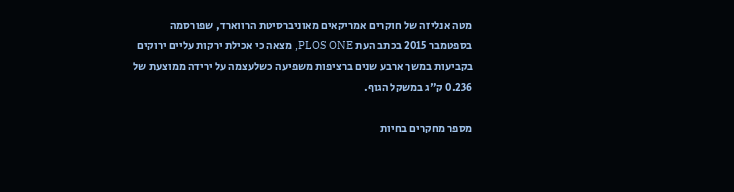מטה אנליזה של חוקרים אמריקאים מאוניברסיטת הרווארד, שפורסמה בספטמבר 2015 בכתב העת PLOS ONE, מצאה כי אכילת ירקות עליים ירוקים בקביעות במשך ארבע שנים ברציפות משפיעה כשלעצמה על ירידה ממוצעת של 0.236 ק"ג במשקל הגוף.

מספר מחקרים בחיות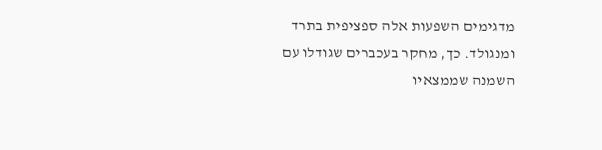מדגימים השפעות אלה ספציפית בתרד ומנגולד. כך, מחקר בעכברים שגודלו עם השמנה שממצאיו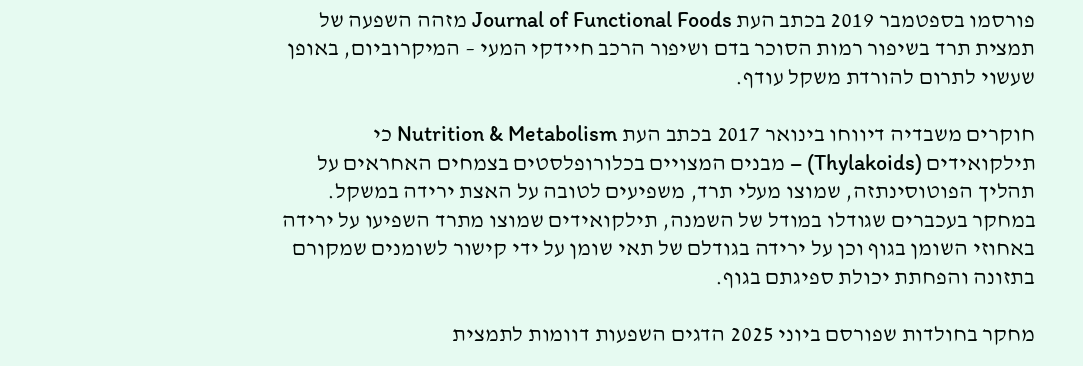פורסמו בספטמבר 2019 בכתב העת Journal of Functional Foods מזהה השפעה של תמצית תרד בשיפור רמות הסוכר בדם ושיפור הרכב חיידקי המעי – המיקרוביום, באופן שעשוי לתרום להורדת משקל עודף.

חוקרים משבדיה דיווחו בינואר 2017 בכתב העת Nutrition & Metabolism כי תילקואידים (Thylakoids) – מבנים המצויים בכלורופלסטים בצמחים האחראים על תהליך הפוטוסינתזה, שמוצו מעלי תרד, משפיעים לטובה על האצת ירידה במשקל. במחקר בעכברים שגודלו במודל של השמנה, תילקואידים שמוצו מתרד השפיעו על ירידה באחוזי השומן בגוף וכן על ירידה בגודלם של תאי שומן על ידי קישור לשומנים שמקורם בתזונה והפחתת יכולת ספיגתם בגוף.

מחקר בחולדות שפורסם ביוני 2025 הדגים השפעות דוומות לתמצית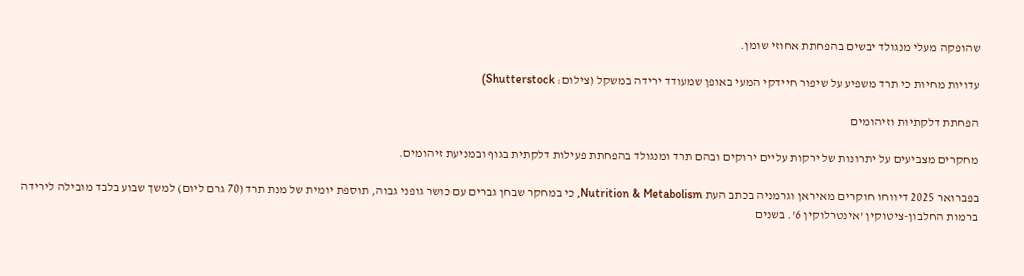שהופקה מעלי מנגולד יבשים בהפחתת אחוזי שומן.

עדויות מחיות כי תרד משפיע על שיפור חיידקי המעי באופן שמעודד ירידה במשקל (צילום: Shutterstock)

הפחתת דלקתיות וזיהומים

מחקרים מצביעים על יתרונות של ירקות עליים ירוקים ובהם תרד ומנגולד בהפחתת פעילות דלקתית בגוף ובמניעת זיהומים.

בפברואר 2025 דיווחו חוקרים מאיראן וגרמניה בכתב העת Nutrition & Metabolism, כי במחקר שבחן גברים עם כושר גופני גבוה, תוספת יומית של מנת תרד (70 גרם ליום) למשך שבוע בלבד מובילה לירידה ברמות החלבון-ציטוקין 'אינטרלוקין 6'. בשנים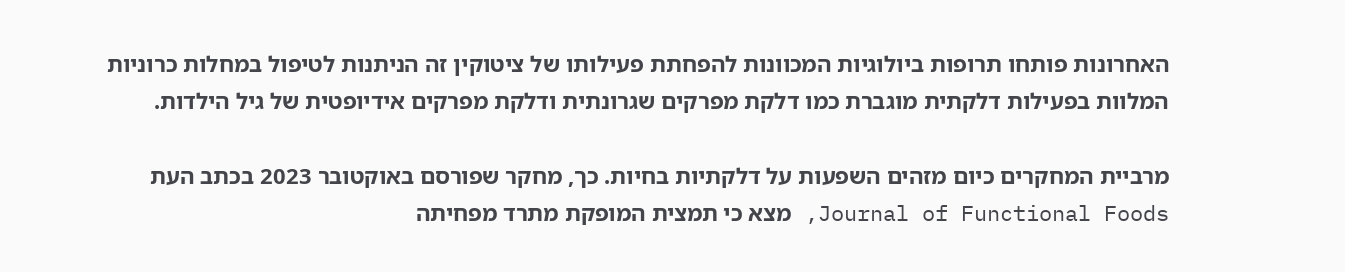האחרונות פותחו תרופות ביולוגיות המכוונות להפחתת פעילותו של ציטוקין זה הניתנות לטיפול במחלות כרוניות המלוות בפעילות דלקתית מוגברת כמו דלקת מפרקים שגרונתית ודלקת מפרקים אידיופטית של גיל הילדות.

מרביית המחקרים כיום מזהים השפעות על דלקתיות בחיות. כך, מחקר שפורסם באוקטובר 2023 בכתב העת Journal of Functional Foods, מצא כי תמצית המופקת מתרד מפחיתה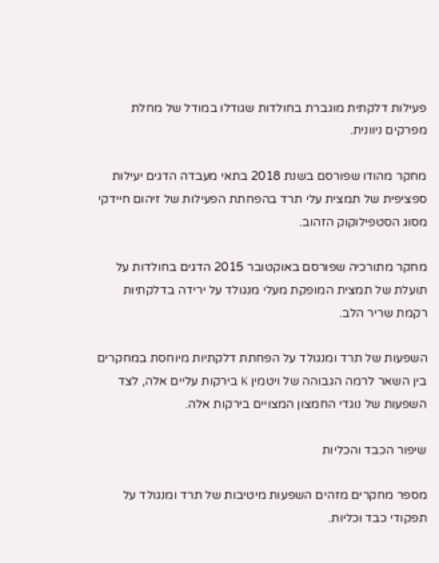פעילות דלקתית מוגברת בחולדות שגודלו במודל של מחלת מפרקים ניוונית.

מחקר מהודו שפורסם בשנת 2018 בתאי מעבדה הדגים יעילות ספציפית של תמצית עלי תרד בהפחתת הפעילות של זיהום חיידקי מסוג הסטפילוקוק הזהוב.

מחקר מתורכיה שפורסם באוקטובר 2015 הדגים בחולדות על תועלת של תמצית המופקת מעלי מנגולד על ירידה בדלקתיות רקמת שריר הלב.

השפעות של תרד ומנגולד על הפחתת דלקתיות מיוחסת במחקרים בין השאר לרמה הגבוהה של ויטמין K בירקות עליים אלה, לצד השפעות של נוגדי החמצון המצויים בירקות אלה.

שיפור הכבד והכליות

מספר מחקרים מזהים השפעות מיטיבות של תרד ומנגולד על תפקודי כבד וכליות.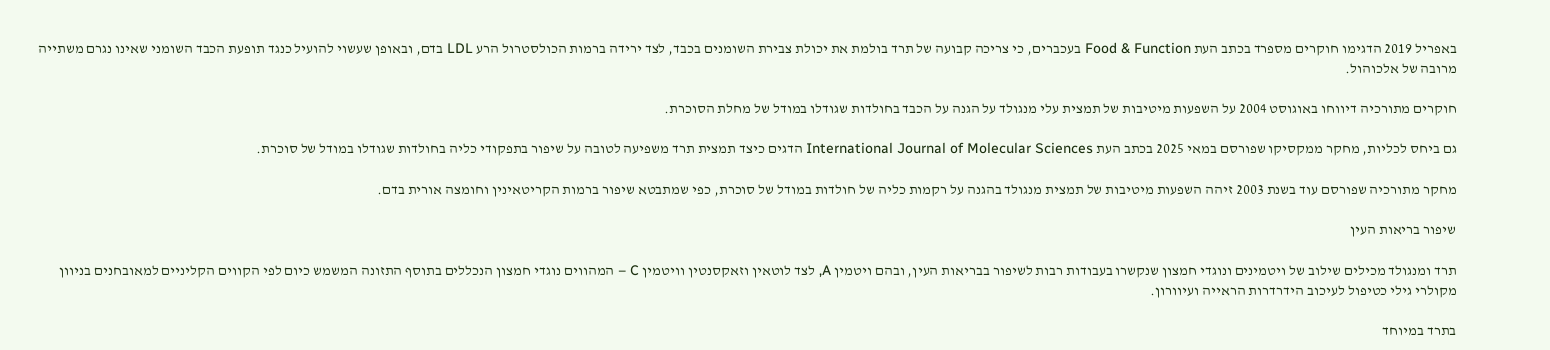באפריל 2019 הדגימו חוקרים מספרד בכתב העת Food & Function בעכברים, כי צריכה קבועה של תרד בולמת את יכולת צבירת השומנים בכבד, לצד ירידה ברמות הכולסטרול הרע LDL בדם, ובאופן שעשוי להועיל כנגד תופעת הכבד השומני שאינו נגרם משתייה מרובה של אלכוהול.

חוקרים מתורכיה דיווחו באוגוסט 2004 על השפעות מיטיבות של תמצית עלי מנגולד על הגנה על הכבד בחולדות שגודלו במודל של מחלת הסוכרת.

גם ביחס לכליות, מחקר ממקסיקו שפורסם במאי 2025 בכתב העת International Journal of Molecular Sciences הדגים כיצד תמצית תרד משפיעה לטובה על שיפור בתפקודי כליה בחולדות שגודלו במודל של סוכרת.

מחקר מתורכיה שפורסם עוד בשנת 2003 זיהה השפעות מיטיבות של תמצית מנגולד בהגנה על רקמות כליה של חולדות במודל של סוכרת, כפי שמתבטא שיפור ברמות הקריטאינין וחומצה אורית בדם.

שיפור בריאות העין

תרד ומנגולד מכילים שילוב של ויטמינים ונוגדי חמצון שנקשרו בעבודות רבות לשיפור בבריאות העין, ובהם ויטמין A, לצד לוטאין וזאקסנטין וויטמין C – המהווים נוגדי חמצון הנכללים בתוסף התזונה המשמש כיום לפי הקווים הקליניים למאובחנים בניוון מקולרי גילי כטיפול לעיכוב הידרדרות הראייה ועיוורון.

בתרד במיוחד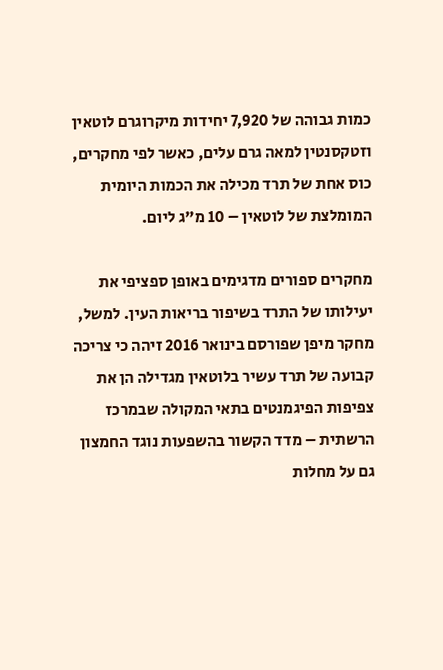כמות גבוהה של 7,920 יחידות מיקרוגרם לוטאין וזטקסנטין למאה גרם עלים, כאשר לפי מחקרים, כוס אחת של תרד מכילה את הכמות היומית המומלצת של לוטאין – 10 מ"ג ליום.

מחקרים ספורים מדגימים באופן ספציפי את יעילותו של התרד בשיפור בריאות העין. למשל, מחקר מיפן שפורסם בינואר 2016 זיהה כי צריכה קבועה של תרד עשיר בלוטאין מגדילה הן את צפיפות הפיגמנטים בתאי המקולה שבמרכז הרשתית – מדד הקשור בהשפעות נוגד החמצון גם על מחלות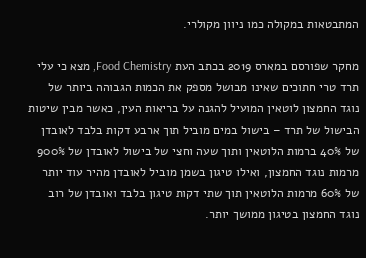המתבטאות במקולה כמו ניוון מקולרי.

מחקר שפורסם במארס 2019 בכתב העת Food Chemistry, מצא כי עלי תרד טרי חתוכים שאינו מבושל מספק את הכמות הגבוהה ביותר של נוגד החמצון לוטאין המועיל להגנה על בריאות העין, כאשר מבין שיטות הבישול של תרד – בישול במים מוביל תוך ארבע דקות בלבד לאובדן של 40% ברמות הלוטאין ותוך שעה וחצי של בישול לאובדן של 900% מרמות נוגד החמצון, ואילו טיגון בשמן מוביל לאובדן מהיר עוד יותר של 60% מרמות הלוטאין תוך שתי דקות טיגון בלבד ואובדן של רוב נוגד החמצון בטיגון ממושך יותר.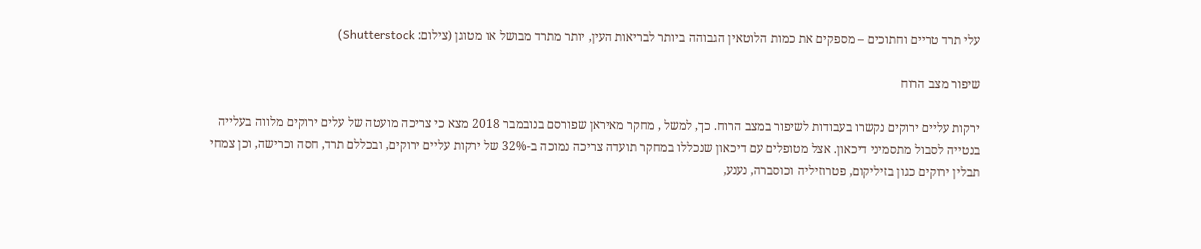עלי תרד טריים וחתוכים – מספקים את כמות הלוטאין הגבוהה ביותר לבריאות העין, יותר מתרד מבושל או מטוגן (צילום: Shutterstock)

שיפור מצב הרוח

ירקות עליים ירוקים נקשרו בעבודות לשיפור במצב הרוח. כך, למשל , מחקר מאיראן שפורסם בנובמבר 2018 מצא כי צריכה מועטה של עלים ירוקים מלווה בעלייה בנטייה לסבול מתסמיני דיכאון. אצל מטופלים עם דיכאון שנכללו במחקר תועדה צריכה נמוכה ב-32% של ירקות עליים ירוקים, ובכללם תרד, חסה וכרישה, וכן צמחי תבלין ירוקים כגון בזיליקום, פטרוזיליה וכוסברה, נענע,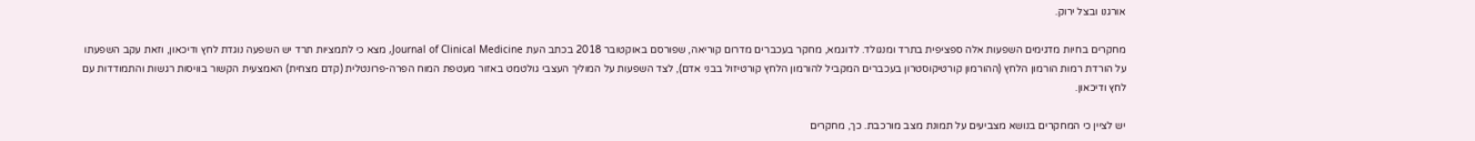אורגנו ובצל ירוק.

מחקרים בחיות מדגימים השפעות אלה ספציפית בתרד ומנגולד. לדוגמא, מחקר בעכברים מדרום קוריאה, שפורסם באוקטובר 2018 בכתב העת Journal of Clinical Medicine, מצא כי לתמציות תרד יש השפעה נוגדת לחץ ודיכאון, וזאת עקב השפעתו על הורדת רמות הורמון הלחץ (ההורמון קורטיקוסטרון בעכברים המקביל להורמון הלחץ קורטיזול בבני אדם), לצד השפעות על המוליך העצבי גולטמט באזור מעטפת המוח הפרה-פרונטלית (קדם מצחית) האמצעית הקשור בוויסות רגשות והתמודדות עם לחץ ודיכאון.

יש לציין כי המחקרים בנושא מצביעים על תמונת מצב מורכבת. כך, מחקרים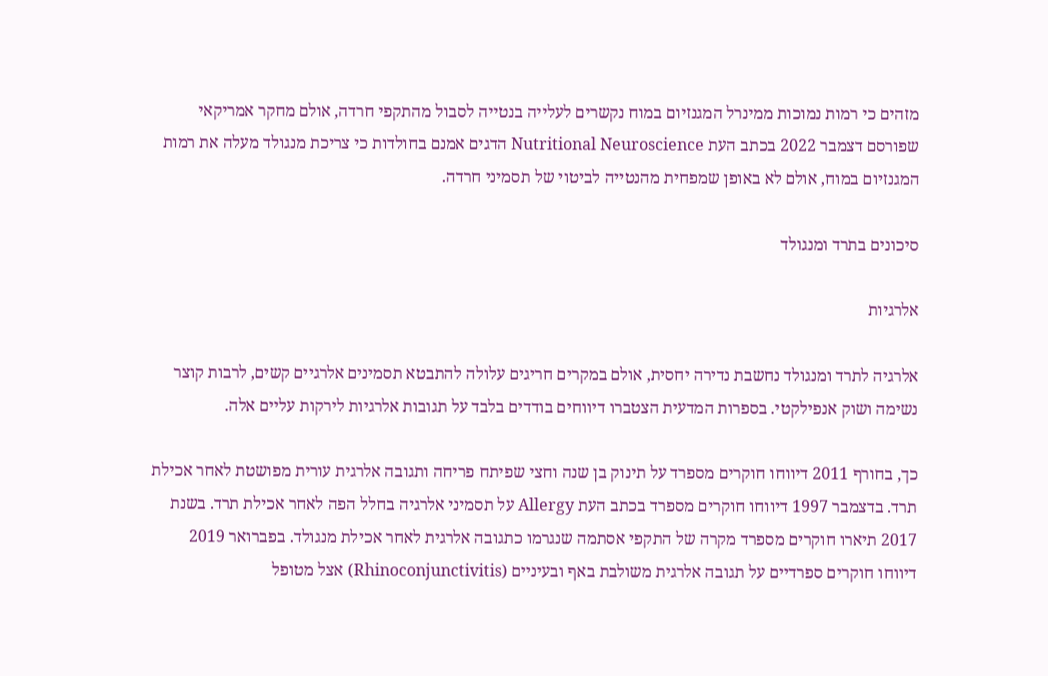מזהים כי רמות נמוכות ממינרל המגנזיום במוח נקשרים לעלייה בנטייה לסבול מהתקפי חרדה, אולם מחקר אמריקאי שפורסם דצמבר 2022 בכתב העת Nutritional Neuroscience הדגים אמנם בחולדות כי צריכת מנגולד מעלה את רמות המגנזיום במוח, אולם לא באופן שמפחית מהנטייה לביטוי של תסמיני חרדה.

סיכונים בתרד ומנגולד

אלרגיות

אלרגיה לתרד ומנגולד נחשבת נדירה יחסית, אולם במקרים חריגים עלולה להתבטא תסמינים אלרגיים קשים, לרבות קוצר נשימה ושוק אנפילקטי. בספרות המדעית הצטברו דיווחים בודדים בלבד על תגובות אלרגיות לירקות עליים אלה.

כך, בחורף 2011 דיווחו חוקרים מספרד על תינוק בן שנה וחצי שפיתח פריחה ותגובה אלרגית עורית מפושטת לאחר אכילת תרד. בדצמבר 1997 דיווחו חוקרים מספרד בכתב העת Allergy על תסמיני אלרגיה בחלל הפה לאחר אכילת תרד. בשנת 2017 תיארו חוקרים מספרד מקרה של התקפי אסתמה שנגרמו כתגובה אלרגית לאחר אכילת מנגולד. בפברואר 2019 דיווחו חוקרים ספרדיים על תגובה אלרגית משולבת באף ובעיניים (Rhinoconjunctivitis) אצל מטופל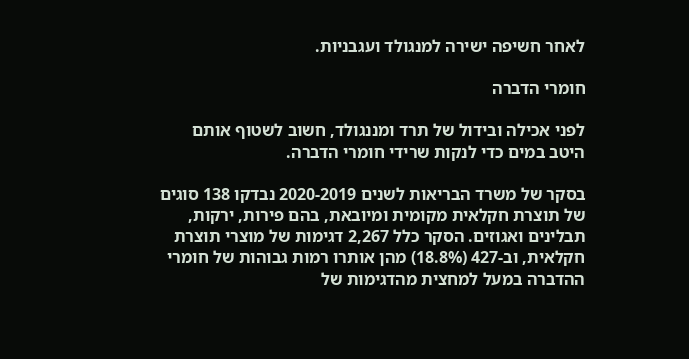לאחר חשיפה ישירה למנגולד ועגבניות.

חומרי הדברה

לפני אכילה ובידול של תרד ומננגולד, חשוב לשטוף אותם היטב במים כדי לנקות שרידי חומרי הדברה.

בסקר של משרד הבריאות לשנים 2020-2019 נבדקו 138 סוגים של תוצרת חקלאית מקומית ומיובאת, בהם פירות, ירקות, תבלינים ואגוזים. הסקר כלל 2,267 דגימות של מוצרי תוצרת חקלאית, וב-427 (18.8%) מהן אותרו רמות גבוהות של חומרי ההדברה במעל למחצית מהדגימות של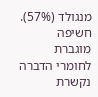מנגולד (57%). חשיפה מוגברת לחומרי הדברה נקשרת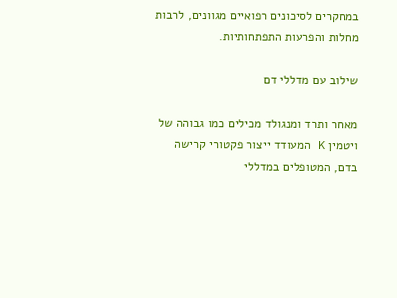במחקרים לסיכונים רפואיים מגוונים, לרבות מחלות והפרעות התפתחותיות.

שילוב עם מדללי דם

מאחר ותרד ומנגולד מכילים כמו גבוהה של ויטמין K המעודד ייצור פקטורי קרישה בדם, המטופלים במדללי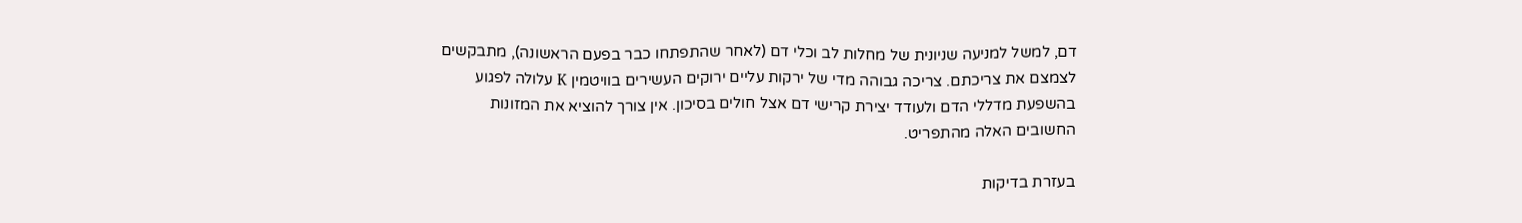דם, למשל למניעה שניונית של מחלות לב וכלי דם (לאחר שהתפתחו כבר בפעם הראשונה), מתבקשים לצמצם את צריכתם. צריכה גבוהה מדי של ירקות עליים ירוקים העשירים בוויטמין K עלולה לפגוע בהשפעת מדללי הדם ולעודד יצירת קרישי דם אצל חולים בסיכון. אין צורך להוציא את המזונות החשובים האלה מהתפריט.

בעזרת בדיקות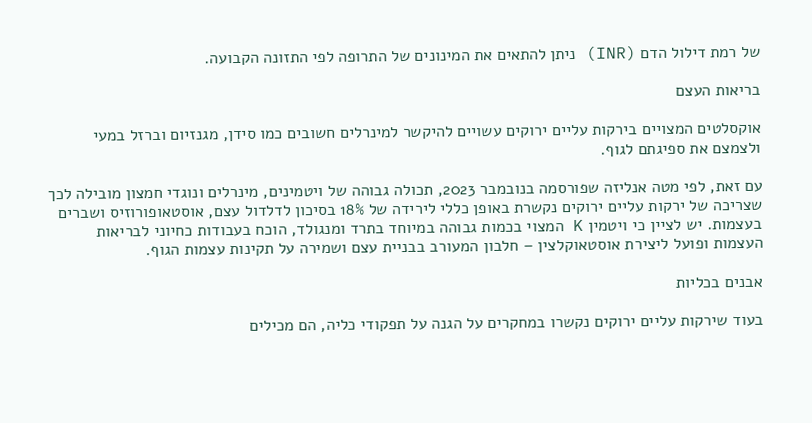של רמת דילול הדם (INR) ניתן להתאים את המינונים של התרופה לפי התזונה הקבועה.

בריאות העצם

אוקסלטים המצויים בירקות עליים ירוקים עשויים להיקשר למינרלים חשובים כמו סידן, מגנזיום וברזל במעי ולצמצם את ספיגתם לגוף.

עם זאת, לפי מטה אנליזה שפורסמה בנובמבר 2023, תכולה גבוהה של ויטמינים, מינרלים ונוגדי חמצון מובילה לכך שצריכה של ירקות עליים ירוקים נקשרת באופן כללי לירידה של 18% בסיכון לדלדול עצם, אוסטאופורוזיס ושברים בעצמות. יש לציין כי ויטמין K המצוי בכמות גבוהה במיוחד בתרד ומנגולד, הוכח בעבודות כחיוני לבריאות העצמות ופועל ליצירת אוסטאוקלצין – חלבון המעורב בבניית עצם ושמירה על תקינות עצמות הגוף.

אבנים בכליות

בעוד שירקות עליים ירוקים נקשרו במחקרים על הגנה על תפקודי כליה, הם מכילים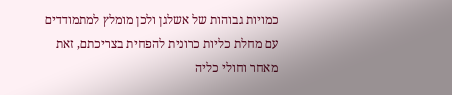כמויות גבוהות של אשלגן ולכן מומלץ למתמודדים עם מחלת כליות כרונית להפחית בצריכתם, זאת מאחר וחולי כליה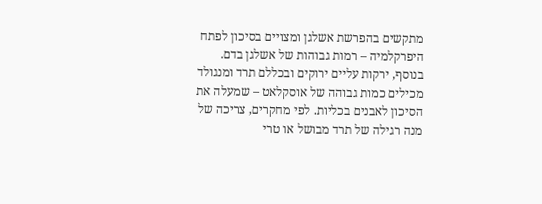מתקשים בהפרשת אשלגן ומצויים בסיכון לפתח היפרקלמיה – רמות גבוהות של אשלגן בדם. בנוסף, ירקות עליים ירוקים ובכללם תרד ומנגולד מכילים כמות גבוהה של אוסקלאט – שמעלה את הסיכון לאבנים בכליות. לפי מחקרים, צריכה של מנה רגילה של תרד מבושל או טרי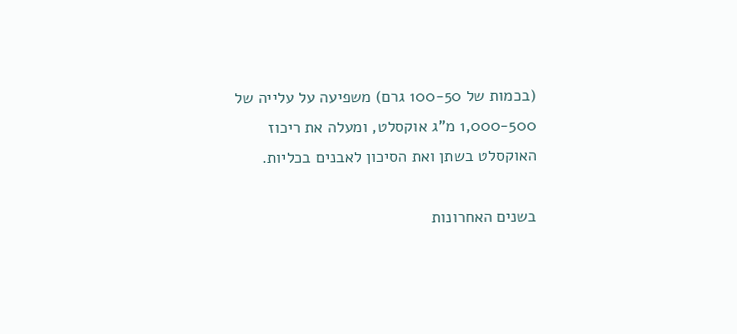(בכמות של 100-50 גרם) משפיעה על עלייה של 1,000-500 מ"ג אוקסלט, ומעלה את ריכוז האוקסלט בשתן ואת הסיכון לאבנים בכליות.

בשנים האחרונות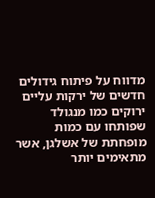מדווח על פיתוח גידולים חדשים של ירקות עליים ירוקים כמו מנגולד שפותחו עם כמות מופחתת של אשלגן, אשר מתאימים יותר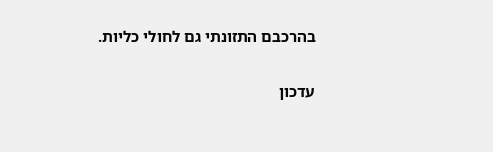בהרכבם התזונתי גם לחולי כליות.

עדכון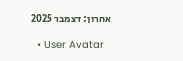אחרון: דצמבר 2025

  • User Avatar